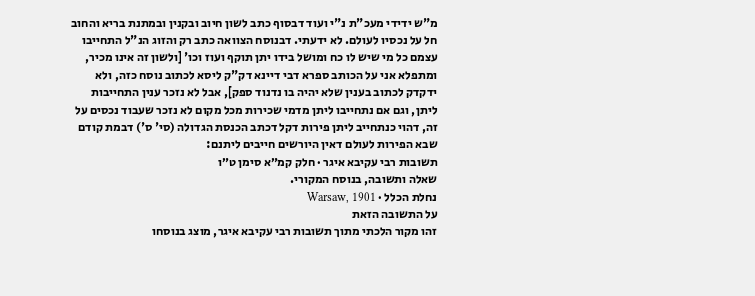מ"ש ידידי מעכ"ת נ"י ועוד דבסוף כתב לשון חיוב ובקנין ובמתנת בריא והחוב חל על נכסיו לעולם. לא ידעתי. דבנוסח הצוואה כתב רק והזוג הנ"ל התחייבו עצמם כל מי שיש לו כח ומושל בידו יתן תוקף ועוז וכו' [ולשון זה אינו מכיר, ומתפלא אני על הכותב ספרא דבי דיינא דק"ק ליסא לכתוב נוסח כזה, ולא ידקדק לכתוב בענין שלא יהיה בו נדנוד ספק], אבל לא נזכר ענין התחייבות ליתן, וגם אם נתחייבו ליתן מדמי שכירות מכל מקום לא נזכר שעבוד נכסים על זה, דהוי כנתחייב ליתן פירות דקל דכתב הכנסת הגדולה (סי' ס') דבמת קודם שבא הפירות לעולם דאין היורשים חייבים ליתנם:
תשובות רבי עקיבא איגר · חלק קמ״א סימן ט״ו
שאלה ותשובה, בנוסח המקורי.
נחלת הכלל · Warsaw, 1901
על התשובה הזאת
זהו מקור הלכתי מתוך תשובות רבי עקיבא איגר, מוצג בנוסחו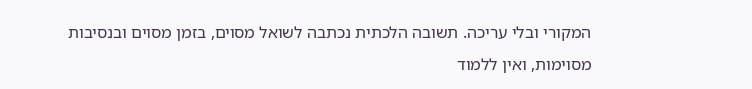המקורי ובלי עריכה. תשובה הלכתית נכתבה לשואל מסוים, בזמן מסוים ובנסיבות מסוימות, ואין ללמוד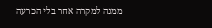ממנה למקרה אחר בלי הכרעה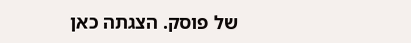של פוסק. הצגתה כאן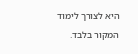היא לצורך לימוד המקור בלבד.